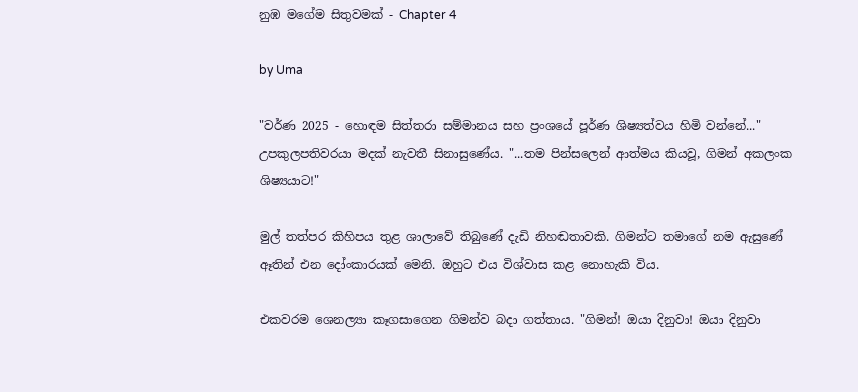නුඹ මගේම සිතුවමක් - Chapter 4

by Uma

"වර්ණ 2025 - හොඳම සිත්තරා සම්මානය සහ ප්‍රංශයේ පූර්ණ ශිෂ්‍යත්වය හිමි වන්නේ..." උපකුලපතිවරයා මදක් නැවතී සිනාසුණේය. "...තම පින්සලෙන් ආත්මය කියවූ, ගිමන් අකලංක ශිෂ්‍යයාට!"

මුල් තත්පර කිහිපය තුළ ශාලාවේ තිබුණේ දැඩි නිහඬතාවකි. ගිමන්ට තමාගේ නම ඇසුණේ ඈතින් එන දෝංකාරයක් මෙනි. ඔහුට එය විශ්වාස කළ නොහැකි විය.

එකවරම ශෙනල්‍යා කෑගසාගෙන ගිමන්ව බදා ගත්තාය. "ගිමන්! ඔයා දිනුවා! ඔයා දිනුවා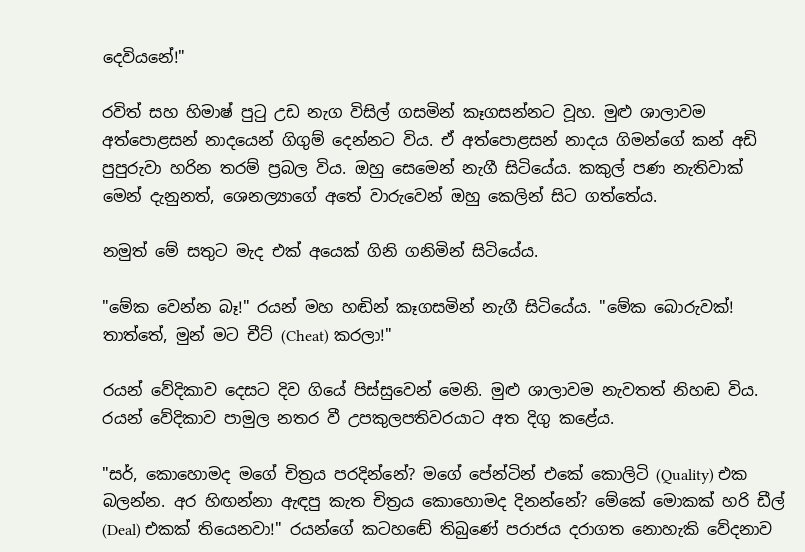දෙවියනේ!"

රවිත් සහ හිමාෂ් පුටු උඩ නැග විසිල් ගසමින් කෑගසන්නට වූහ. මුළු ශාලාවම අත්පොළසන් නාදයෙන් ගිගුම් දෙන්නට විය. ඒ අත්පොළසන් නාදය ගිමන්ගේ කන් අඩි පුපුරුවා හරින තරම් ප්‍රබල විය. ඔහු සෙමෙන් නැගී සිටියේය. කකුල් පණ නැතිවාක් මෙන් දැනුනත්, ශෙනල්‍යාගේ අතේ වාරුවෙන් ඔහු කෙලින් සිට ගත්තේය.

නමුත් මේ සතුට මැද එක් අයෙක් ගිනි ගනිමින් සිටියේය.

"මේක වෙන්න බෑ!" රයන් මහ හඬින් කෑගසමින් නැගී සිටියේය. "මේක බොරුවක්! තාත්තේ, මුන් මට චීට් (Cheat) කරලා!"

රයන් වේදිකාව දෙසට දිව ගියේ පිස්සුවෙන් මෙනි. මුළු ශාලාවම නැවතත් නිහඬ විය. රයන් වේදිකාව පාමුල නතර වී උපකුලපතිවරයාට අත දිගු කළේය.

"සර්, කොහොමද මගේ චිත්‍රය පරදින්නේ? මගේ පේන්ටින් එකේ කොලිටි (Quality) එක බලන්න. අර හිඟන්නා ඇඳපු කැත චිත්‍රය කොහොමද දිනන්නේ? මේකේ මොකක් හරි ඩීල් (Deal) එකක් තියෙනවා!" රයන්ගේ කටහඬේ තිබුණේ පරාජය දරාගත නොහැකි වේදනාව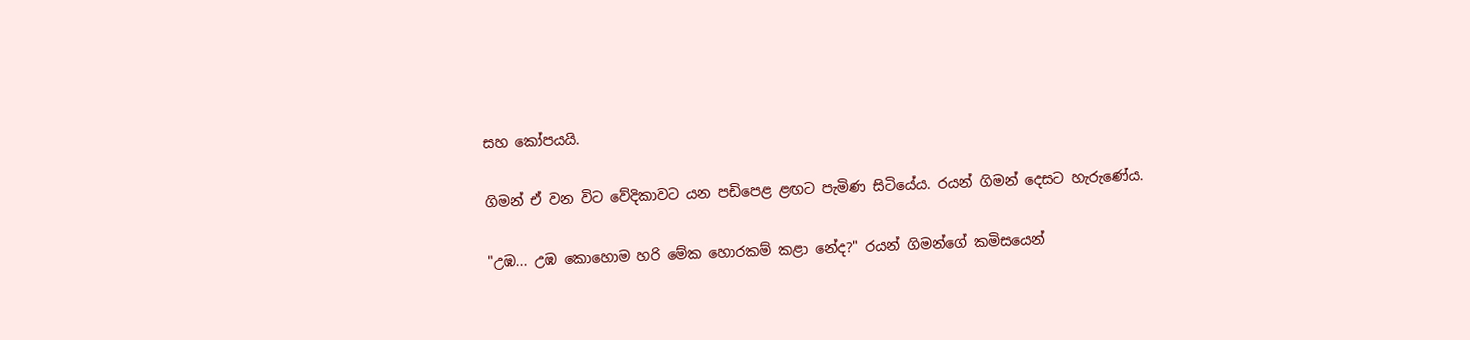සහ කෝපයයි.

ගිමන් ඒ වන විට වේදිකාවට යන පඩිපෙළ ළඟට පැමිණ සිටියේය. රයන් ගිමන් දෙසට හැරුණේය.

"උඹ... උඹ කොහොම හරි මේක හොරකම් කළා නේද?" රයන් ගිමන්ගේ කමිසයෙන්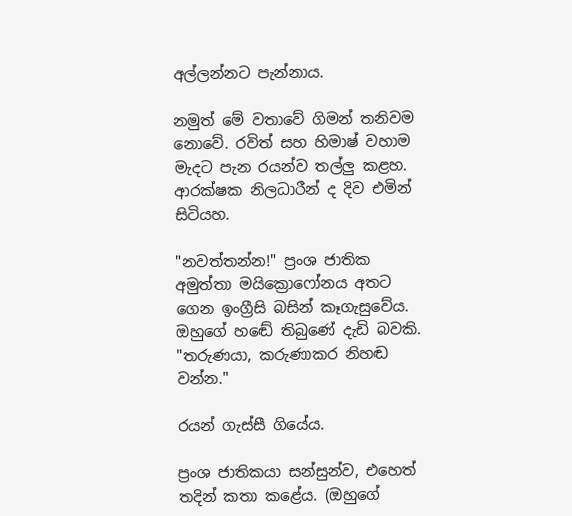අල්ලන්නට පැන්නාය.

නමුත් මේ වතාවේ ගිමන් තනිවම නොවේ. රවිත් සහ හිමාෂ් වහාම මැදට පැන රයන්ව තල්ලු කළහ. ආරක්ෂක නිලධාරීන් ද දිව එමින් සිටියහ.

"නවත්තන්න!" ප්‍රංශ ජාතික අමුත්තා මයික්‍රොෆෝනය අතට ගෙන ඉංග්‍රීසි බසින් කෑගැසුවේය. ඔහුගේ හඬේ තිබුණේ දැඩි බවකි. "තරුණයා, කරුණාකර නිහඬ වන්න."

රයන් ගැස්සී ගියේය.

ප්‍රංශ ජාතිකයා සන්සුන්ව, එහෙත් තදින් කතා කළේය. (ඔහුගේ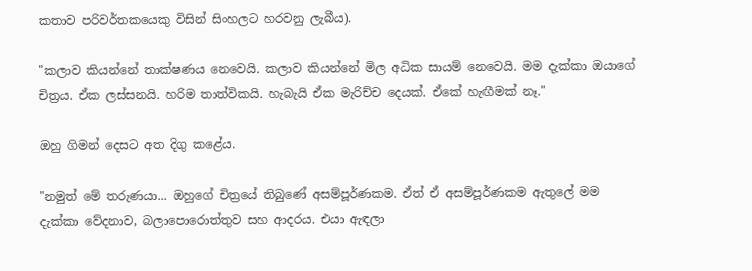කතාව පරිවර්තකයෙකු විසින් සිංහලට හරවනු ලැබීය).

"කලාව කියන්නේ තාක්ෂණය නෙවෙයි. කලාව කියන්නේ මිල අධික සායම් නෙවෙයි. මම දැක්කා ඔයාගේ චිත්‍රය. ඒක ලස්සනයි. හරිම තාත්විකයි. හැබැයි ඒක මැරිච්ච දෙයක්. ඒකේ හැඟීමක් නෑ."

ඔහු ගිමන් දෙසට අත දිගු කළේය.

"නමුත් මේ තරුණයා... ඔහුගේ චිත්‍රයේ තිබුණේ අසම්පූර්ණකම. ඒත් ඒ අසම්පූර්ණකම ඇතුලේ මම දැක්කා වේදනාව, බලාපොරොත්තුව සහ ආදරය. එයා ඇඳලා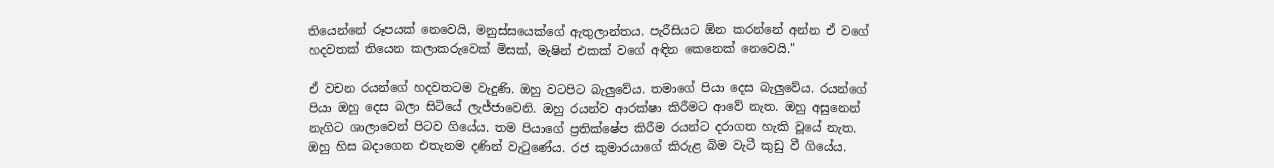තියෙන්නේ රූපයක් නෙවෙයි, මනුස්සයෙක්ගේ ඇතුලාන්තය. පැරීසියට ඕන කරන්නේ අන්න ඒ වගේ හදවතක් තියෙන කලාකරුවෙක් මිසක්, මැෂින් එකක් වගේ අඳින කෙනෙක් නෙවෙයි."

ඒ වචන රයන්ගේ හදවතටම වැදුණි. ඔහු වටපිට බැලුවේය. තමාගේ පියා දෙස බැලුවේය. රයන්ගේ පියා ඔහු දෙස බලා සිටියේ ලැජ්ජාවෙනි. ඔහු රයන්ව ආරක්ෂා කිරීමට ආවේ නැත. ඔහු අසුනෙන් නැගිට ශාලාවෙන් පිටව ගියේය. තම පියාගේ ප්‍රතික්ෂේප කිරීම රයන්ට දරාගත හැකි වූයේ නැත. ඔහු හිස බදාගෙන එතැනම දණින් වැටුණේය. රජ කුමාරයාගේ කිරුළ බිම වැටී කුඩු වී ගියේය.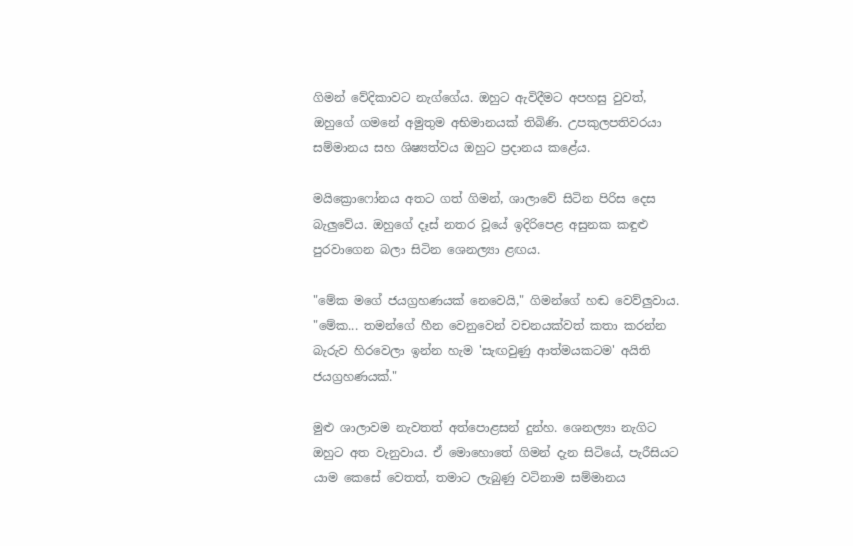ගිමන් වේදිකාවට නැග්ගේය. ඔහුට ඇවිදීමට අපහසු වුවත්, ඔහුගේ ගමනේ අමුතුම අභිමානයක් තිබිණි. උපකුලපතිවරයා සම්මානය සහ ශිෂ්‍යත්වය ඔහුට ප්‍රදානය කළේය.

මයික්‍රොෆෝනය අතට ගත් ගිමන්, ශාලාවේ සිටින පිරිස දෙස බැලුවේය. ඔහුගේ දෑස් නතර වූයේ ඉදිරිපෙළ අසුනක කඳුළු පුරවාගෙන බලා සිටින ශෙනල්‍යා ළඟය.

"මේක මගේ ජයග්‍රහණයක් නෙවෙයි," ගිමන්ගේ හඬ වෙව්ලුවාය. "මේක... තමන්ගේ හීන වෙනුවෙන් වචනයක්වත් කතා කරන්න බැරුව හිරවෙලා ඉන්න හැම 'සැඟවුණු ආත්මයකටම' අයිති ජයග්‍රහණයක්."

මුළු ශාලාවම නැවතත් අත්පොළසන් දුන්හ. ශෙනල්‍යා නැගිට ඔහුට අත වැනුවාය. ඒ මොහොතේ ගිමන් දැන සිටියේ, පැරීසියට යාම කෙසේ වෙතත්, තමාට ලැබුණු වටිනාම සම්මානය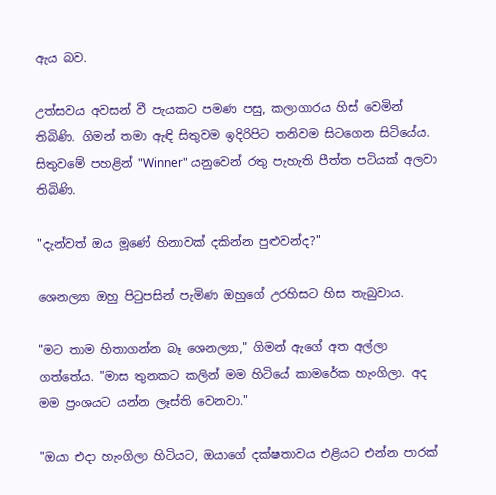ඇය බව.

උත්සවය අවසන් වී පැයකට පමණ පසු, කලාගාරය හිස් වෙමින් තිබිණි. ගිමන් තමා ඇඳි සිතුවම ඉදිරිපිට තනිවම සිටගෙන සිටියේය. සිතුවමේ පහළින් "Winner" යනුවෙන් රතු පැහැති පීත්ත පටියක් අලවා තිබිණි.

"දැන්වත් ඔය මූණේ හිනාවක් දකින්න පුළුවන්ද?"

ශෙනල්‍යා ඔහු පිටුපසින් පැමිණ ඔහුගේ උරහිසට හිස තැබුවාය.

"මට තාම හිතාගන්න බෑ ශෙනල්‍යා," ගිමන් ඇගේ අත අල්ලා ගත්තේය. "මාස තුනකට කලින් මම හිටියේ කාමරේක හැංගිලා. අද මම ප්‍රංශයට යන්න ලෑස්ති වෙනවා."

"ඔයා එදා හැංගිලා හිටියට, ඔයාගේ දක්ෂතාවය එළියට එන්න පාරක්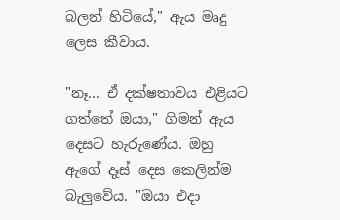බලන් හිටියේ," ඇය මෘදු ලෙස කීවාය.

"නෑ... ඒ දක්ෂතාවය එළියට ගත්තේ ඔයා," ගිමන් ඇය දෙසට හැරුණේය. ඔහු ඇගේ දෑස් දෙස කෙලින්ම බැලුවේය. "ඔයා එදා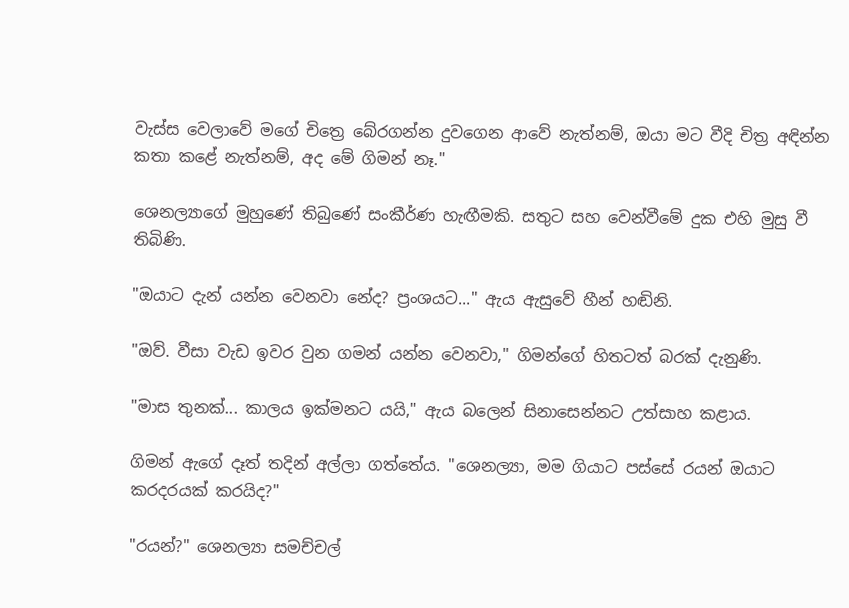වැස්ස වෙලාවේ මගේ චිත්‍රෙ බේරගන්න දුවගෙන ආවේ නැත්නම්, ඔයා මට වීදි චිත්‍ර අඳින්න කතා කළේ නැත්නම්, අද මේ ගිමන් නෑ."

ශෙනල්‍යාගේ මුහුණේ තිබුණේ සංකීර්ණ හැඟීමකි. සතුට සහ වෙන්වීමේ දුක එහි මුසු වී තිබිණි.

"ඔයාට දැන් යන්න වෙනවා නේද? ප්‍රංශයට..." ඇය ඇසුවේ හීන් හඬිනි.

"ඔව්. වීසා වැඩ ඉවර වුන ගමන් යන්න වෙනවා," ගිමන්ගේ හිතටත් බරක් දැනුණි.

"මාස තුනක්... කාලය ඉක්මනට යයි," ඇය බලෙන් සිනාසෙන්නට උත්සාහ කළාය.

ගිමන් ඇගේ දෑත් තදින් අල්ලා ගත්තේය. "ශෙනල්‍යා, මම ගියාට පස්සේ රයන් ඔයාට කරදරයක් කරයිද?"

"රයන්?" ශෙනල්‍යා සමච්චල්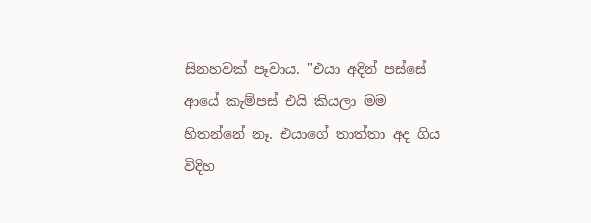සිනහවක් පෑවාය. "එයා අදින් පස්සේ ආයේ කැම්පස් එයි කියලා මම හිතන්නේ නෑ. එයාගේ තාත්තා අද ගිය විදිහ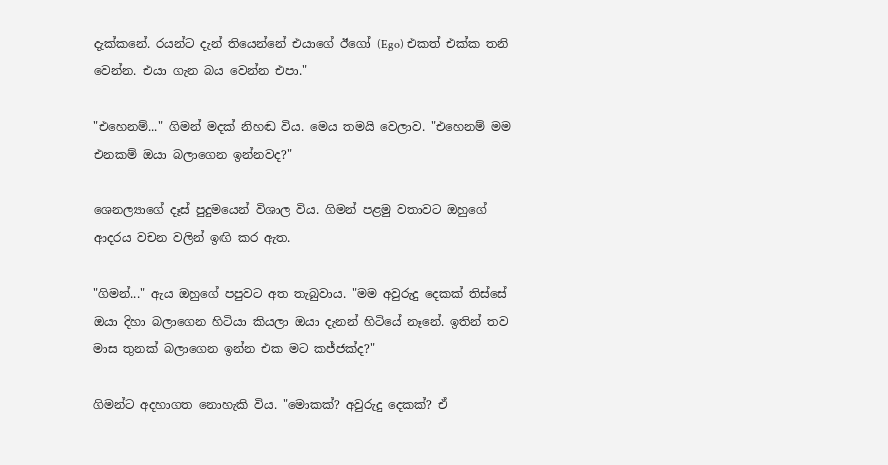දැක්කනේ. රයන්ට දැන් තියෙන්නේ එයාගේ ඊගෝ (Ego) එකත් එක්ක තනි වෙන්න. එයා ගැන බය වෙන්න එපා."

"එහෙනම්..." ගිමන් මදක් නිහඬ විය. මෙය තමයි වෙලාව. "එහෙනම් මම එනකම් ඔයා බලාගෙන ඉන්නවද?"

ශෙනල්‍යාගේ දෑස් පුදුමයෙන් විශාල විය. ගිමන් පළමු වතාවට ඔහුගේ ආදරය වචන වලින් ඉඟි කර ඇත.

"ගිමන්..." ඇය ඔහුගේ පපුවට අත තැබුවාය. "මම අවුරුදු දෙකක් තිස්සේ ඔයා දිහා බලාගෙන හිටියා කියලා ඔයා දැනන් හිටියේ නෑනේ. ඉතින් තව මාස තුනක් බලාගෙන ඉන්න එක මට කජ්ජක්ද?"

ගිමන්ට අදහාගත නොහැකි විය. "මොකක්? අවුරුදු දෙකක්? ඒ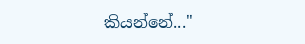කියන්නේ..."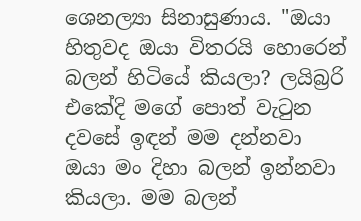ශෙනල්‍යා සිනාසුණාය. "ඔයා හිතුවද ඔයා විතරයි හොරෙන් බලන් හිටියේ කියලා? ලයිබ්‍රරි එකේදි මගේ පොත් වැටුන දවසේ ඉඳන් මම දන්නවා ඔයා මං දිහා බලන් ඉන්නවා කියලා. මම බලන්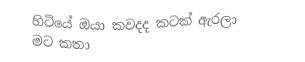හිටියේ ඔයා කවදද කටක් ඇරලා මට කතා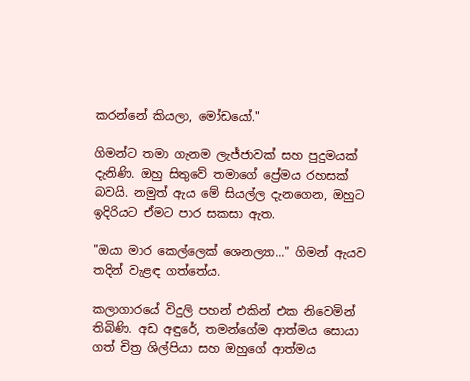කරන්නේ කියලා, මෝඩයෝ."

ගිමන්ට තමා ගැනම ලැජ්ජාවක් සහ පුදුමයක් දැනිණි. ඔහු සිතුවේ තමාගේ ප්‍රේමය රහසක් බවයි. නමුත් ඇය මේ සියල්ල දැනගෙන, ඔහුට ඉදිරියට ඒමට පාර සකසා ඇත.

"ඔයා මාර කෙල්ලෙක් ශෙනල්‍යා..." ගිමන් ඇයව තදින් වැළඳ ගත්තේය.

කලාගාරයේ විදුලි පහන් එකින් එක නිවෙමින් තිබිණි. අඩ අඳුරේ, තමන්ගේම ආත්මය සොයා ගත් චිත්‍ර ශිල්පියා සහ ඔහුගේ ආත්මය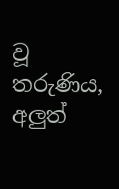වූ තරුණිය, අලුත්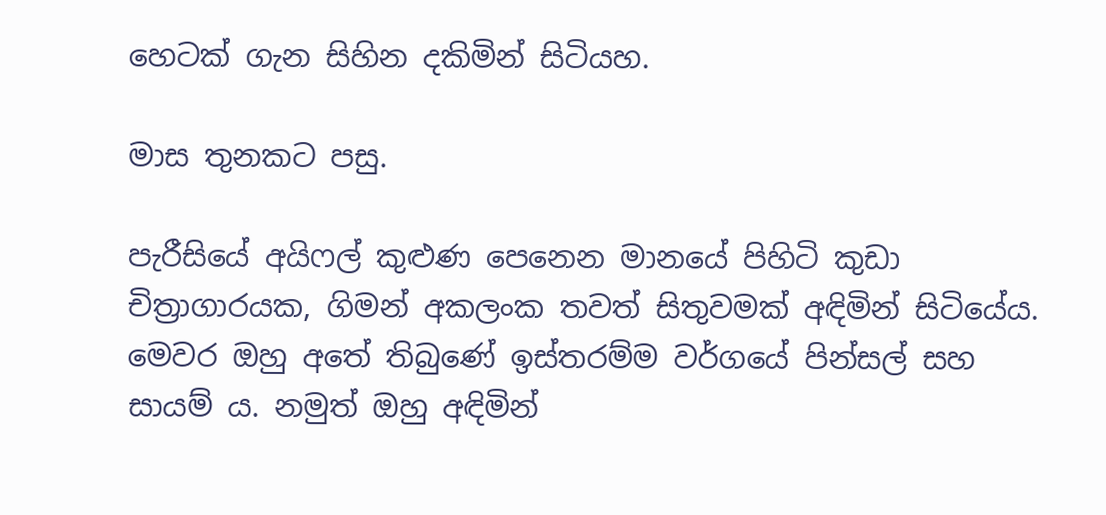හෙටක් ගැන සිහින දකිමින් සිටියහ.

මාස තුනකට පසු.

පැරීසියේ අයිෆල් කුළුණ පෙනෙන මානයේ පිහිටි කුඩා චිත්‍රාගාරයක, ගිමන් අකලංක තවත් සිතුවමක් අඳිමින් සිටියේය. මෙවර ඔහු අතේ තිබුණේ ඉස්තරම්ම වර්ගයේ පින්සල් සහ සායම් ය. නමුත් ඔහු අඳිමින්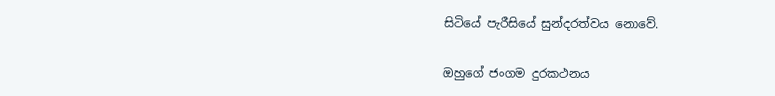සිටියේ පැරීසියේ සුන්දරත්වය නොවේ.

ඔහුගේ ජංගම දුරකථනය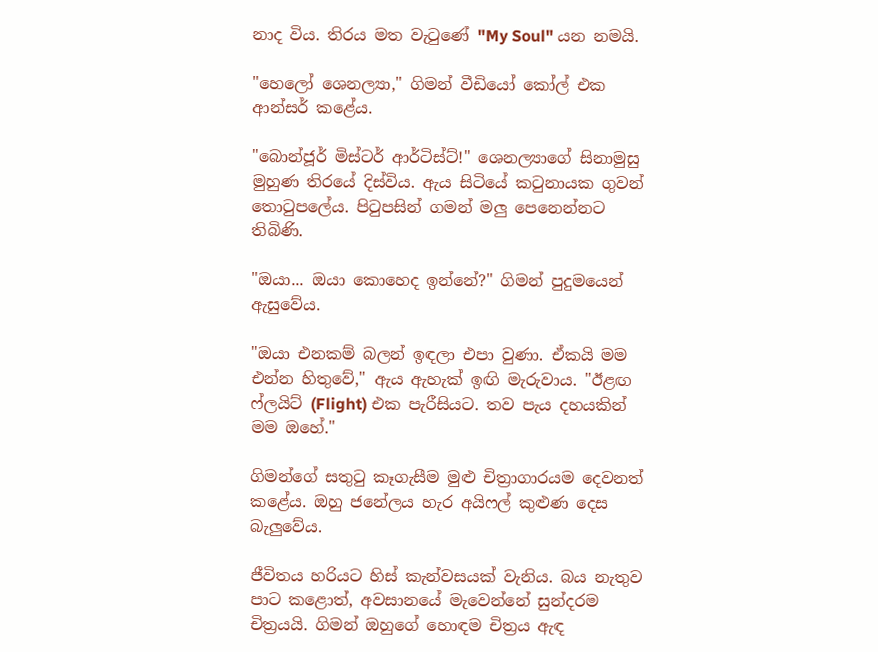නාද විය. තිරය මත වැටුණේ "My Soul" යන නමයි.

"හෙලෝ ශෙනල්‍යා," ගිමන් වීඩියෝ කෝල් එක ආන්සර් කළේය.

"බොන්ජූර් මිස්ටර් ආර්ටිස්ට්!" ශෙනල්‍යාගේ සිනාමුසු මුහුණ තිරයේ දිස්විය. ඇය සිටියේ කටුනායක ගුවන් තොටුපලේය. පිටුපසින් ගමන් මලු පෙනෙන්නට තිබිණි.

"ඔයා... ඔයා කොහෙද ඉන්නේ?" ගිමන් පුදුමයෙන් ඇසුවේය.

"ඔයා එනකම් බලන් ඉඳලා එපා වුණා. ඒකයි මම එන්න හිතුවේ," ඇය ඇහැක් ඉඟි මැරුවාය. "ඊළඟ ෆ්ලයිට් (Flight) එක පැරීසියට. තව පැය දහයකින් මම ඔහේ."

ගිමන්ගේ සතුටු කෑගැසීම මුළු චිත්‍රාගාරයම දෙවනත් කළේය. ඔහු ජනේලය හැර අයිෆල් කුළුණ දෙස බැලුවේය.

ජීවිතය හරියට හිස් කැන්වසයක් වැනිය. බය නැතුව පාට කළොත්, අවසානයේ මැවෙන්නේ සුන්දරම චිත්‍රයයි. ගිමන් ඔහුගේ හොඳම චිත්‍රය ඇඳ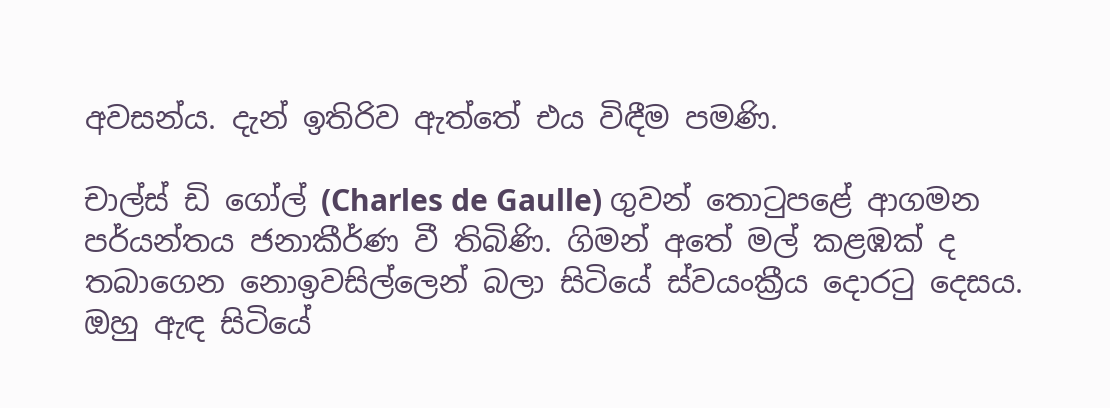අවසන්ය. දැන් ඉතිරිව ඇත්තේ එය විඳීම පමණි.

චාල්ස් ඩි ගෝල් (Charles de Gaulle) ගුවන් තොටුපළේ ආගමන පර්යන්තය ජනාකීර්ණ වී තිබිණි. ගිමන් අතේ මල් කළඹක් ද තබාගෙන නොඉවසිල්ලෙන් බලා සිටියේ ස්වයංක්‍රීය දොරටු දෙසය. ඔහු ඇඳ සිටියේ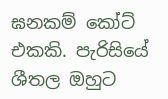ඝනකම් කෝට් එකකි. පැරිසියේ ශීතල ඔහුට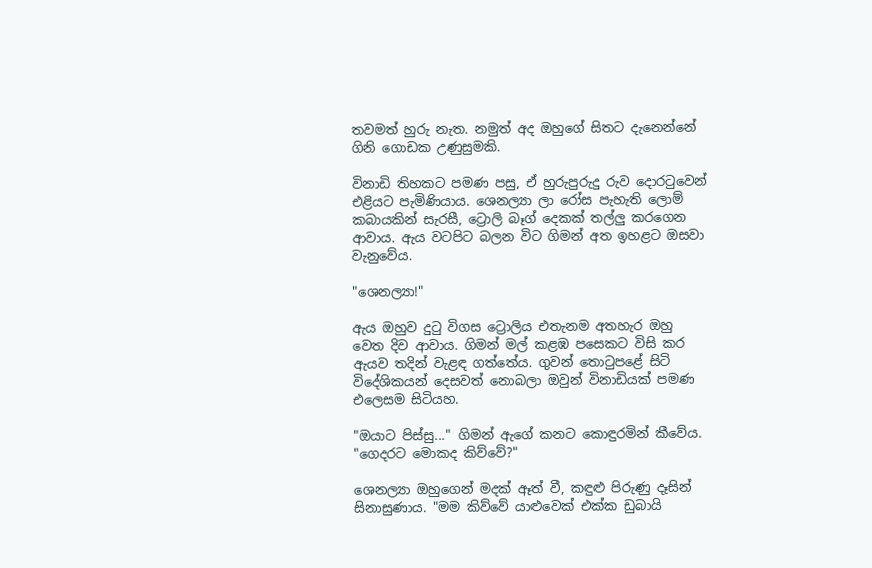තවමත් හුරු නැත. නමුත් අද ඔහුගේ සිතට දැනෙන්නේ ගිනි ගොඩක උණුසුමකි.

විනාඩි තිහකට පමණ පසු, ඒ හුරුපුරුදු රුව දොරටුවෙන් එළියට පැමිණියාය. ශෙනල්‍යා ලා රෝස පැහැති ලොම් කබායකින් සැරසී, ට්‍රොලි බෑග් දෙකක් තල්ලු කරගෙන ආවාය. ඇය වටපිට බලන විට ගිමන් අත ඉහළට ඔසවා වැනුවේය.

"ශෙනල්‍යා!"

ඇය ඔහුව දුටු විගස ට්‍රොලිය එතැනම අතහැර ඔහු වෙත දිව ආවාය. ගිමන් මල් කළඹ පසෙකට විසි කර ඇයව තදින් වැළඳ ගත්තේය. ගුවන් තොටුපළේ සිටි විදේශිකයන් දෙසවත් නොබලා ඔවුන් විනාඩියක් පමණ එලෙසම සිටියහ.

"ඔයාට පිස්සු..." ගිමන් ඇගේ කනට කොඳුරමින් කීවේය. "ගෙදරට මොකද කිව්වේ?"

ශෙනල්‍යා ඔහුගෙන් මදක් ඈත් වී, කඳුළු පිරුණු දෑසින් සිනාසුණාය. "මම කිව්වේ යාළුවෙක් එක්ක ඩුබායි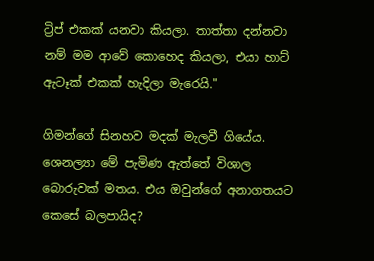ට්‍රිප් එකක් යනවා කියලා. තාත්තා දන්නවා නම් මම ආවේ කොහෙද කියලා, එයා හාට් ඇටෑක් එකක් හැදිලා මැරෙයි."

ගිමන්ගේ සිනහව මදක් මැලවී ගියේය. ශෙනල්‍යා මේ පැමිණ ඇත්තේ විශාල බොරුවක් මතය. එය ඔවුන්ගේ අනාගතයට කෙසේ බලපායිද?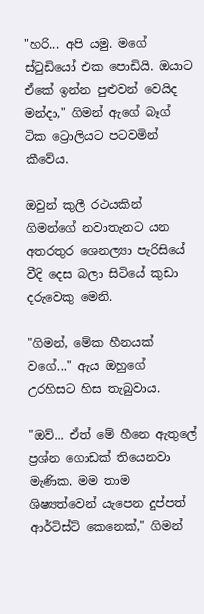"හරි... අපි යමු. මගේ ස්ටුඩියෝ එක පොඩියි. ඔයාට ඒකේ ඉන්න පුළුවන් වෙයිද මන්දා," ගිමන් ඇගේ බෑග් ටික ට්‍රොලියට පටවමින් කීවේය.

ඔවුන් කුලී රථයකින් ගිමන්ගේ නවාතැනට යන අතරතුර ශෙනල්‍යා පැරිසියේ වීදි දෙස බලා සිටියේ කුඩා දරුවෙකු මෙනි.

"ගිමන්, මේක හීනයක් වගේ..." ඇය ඔහුගේ උරහිසට හිස තැබුවාය.

"ඔව්... ඒත් මේ හීනෙ ඇතුලේ ප්‍රශ්න ගොඩක් තියෙනවා මැණික. මම තාම ශිෂ්‍යත්වෙන් යැපෙන දුප්පත් ආර්ටිස්ට් කෙනෙක්," ගිමන්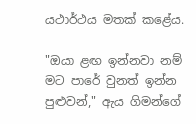යථාර්ථය මතක් කළේය.

"ඔයා ළඟ ඉන්නවා නම් මට පාරේ වුනත් ඉන්න පුළුවන්," ඇය ගිමන්ගේ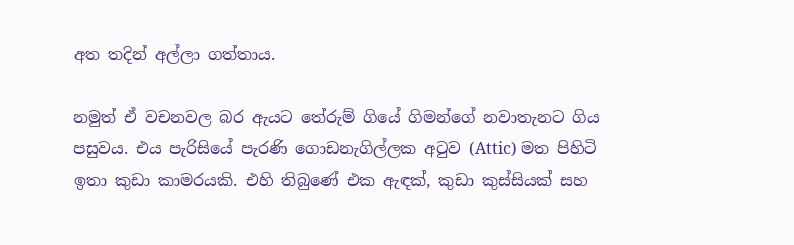අත තදින් අල්ලා ගත්තාය.

නමුත් ඒ වචනවල බර ඇයට තේරුම් ගියේ ගිමන්ගේ නවාතැනට ගිය පසුවය. එය පැරිසියේ පැරණි ගොඩනැගිල්ලක අටුව (Attic) මත පිහිටි ඉතා කුඩා කාමරයකි. එහි තිබුණේ එක ඇඳක්, කුඩා කුස්සියක් සහ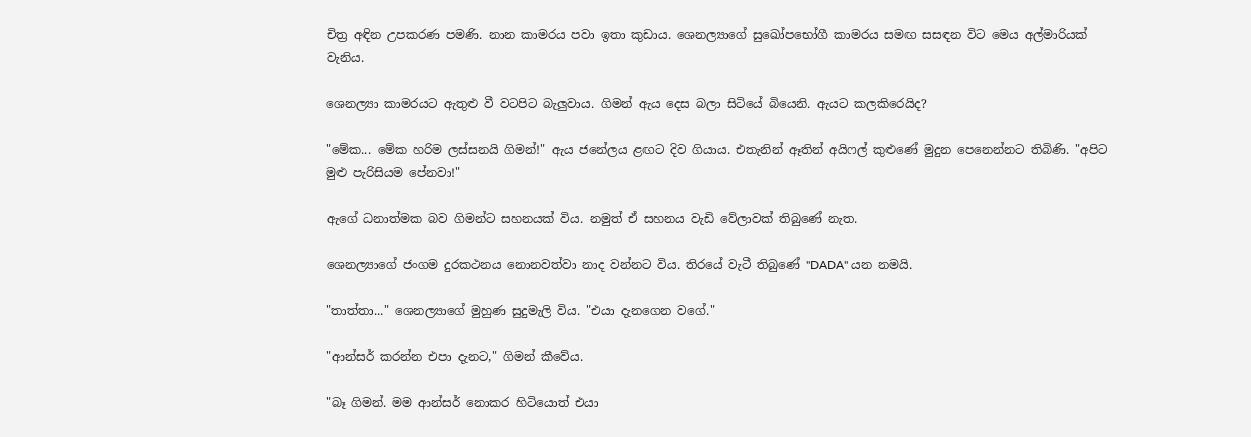චිත්‍ර අඳින උපකරණ පමණි. නාන කාමරය පවා ඉතා කුඩාය. ශෙනල්‍යාගේ සුඛෝපභෝගී කාමරය සමඟ සසඳන විට මෙය අල්මාරියක් වැනිය.

ශෙනල්‍යා කාමරයට ඇතුළු වී වටපිට බැලුවාය. ගිමන් ඇය දෙස බලා සිටියේ බියෙනි. ඇයට කලකිරෙයිද?

"මේක... මේක හරිම ලස්සනයි ගිමන්!" ඇය ජනේලය ළඟට දිව ගියාය. එතැනින් ඈතින් අයිෆල් කුළුණේ මුදුන පෙනෙන්නට තිබිණි. "අපිට මුළු පැරිසියම පේනවා!"

ඇගේ ධනාත්මක බව ගිමන්ට සහනයක් විය. නමුත් ඒ සහනය වැඩි වේලාවක් තිබුණේ නැත.

ශෙනල්‍යාගේ ජංගම දුරකථනය නොනවත්වා නාද වන්නට විය. තිරයේ වැටී තිබුණේ "DADA" යන නමයි.

"තාත්තා..." ශෙනල්‍යාගේ මුහුණ සුදුමැලි විය. "එයා දැනගෙන වගේ."

"ආන්සර් කරන්න එපා දැනට," ගිමන් කීවේය.

"බෑ ගිමන්. මම ආන්සර් නොකර හිටියොත් එයා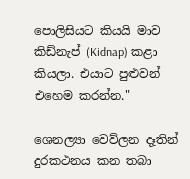පොලිසියට කියයි මාව කිඩ්නැප් (Kidnap) කළා කියලා. එයාට පුළුවන් එහෙම කරන්න."

ශෙනල්‍යා වෙව්ලන දෑතින් දුරකථනය කන තබා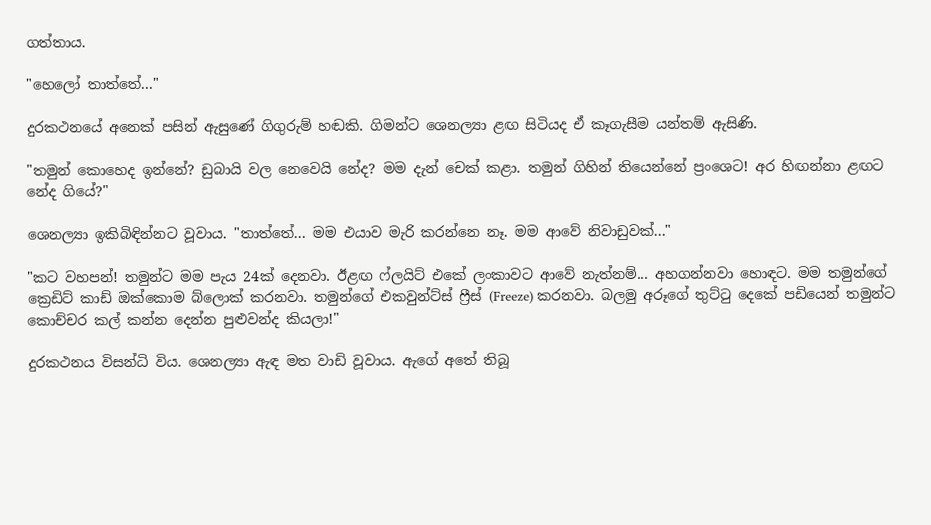ගත්තාය.

"හෙලෝ තාත්තේ..."

දුරකථනයේ අනෙක් පසින් ඇසුණේ ගිගුරුම් හඬකි. ගිමන්ට ශෙනල්‍යා ළඟ සිටියද ඒ කෑගැසීම යන්තම් ඇසිණි.

"තමුන් කොහෙද ඉන්නේ? ඩුබායි වල නෙවෙයි නේද? මම දැන් චෙක් කළා. තමුන් ගිහින් තියෙන්නේ ප්‍රංශෙට! අර හිඟන්නා ළඟට නේද ගියේ?"

ශෙනල්‍යා ඉකිබිඳින්නට වූවාය. "තාත්තේ... මම එයාව මැරි කරන්නෙ නෑ. මම ආවේ නිවාඩුවක්..."

"කට වහපන්! තමුන්ට මම පැය 24ක් දෙනවා. ඊළඟ ෆ්ලයිට් එකේ ලංකාවට ආවේ නැත්නම්... අහගන්නවා හොඳට. මම තමුන්ගේ ක්‍රෙඩිට් කාඩ් ඔක්කොම බ්ලොක් කරනවා. තමුන්ගේ එකවුන්ට්ස් ෆ්‍රීස් (Freeze) කරනවා. බලමු අරූගේ තුට්ටු දෙකේ පඩියෙන් තමුන්ට කොච්චර කල් කන්න දෙන්න පුළුවන්ද කියලා!"

දුරකථනය විසන්ධි විය. ශෙනල්‍යා ඇඳ මත වාඩි වූවාය. ඇගේ අතේ තිබූ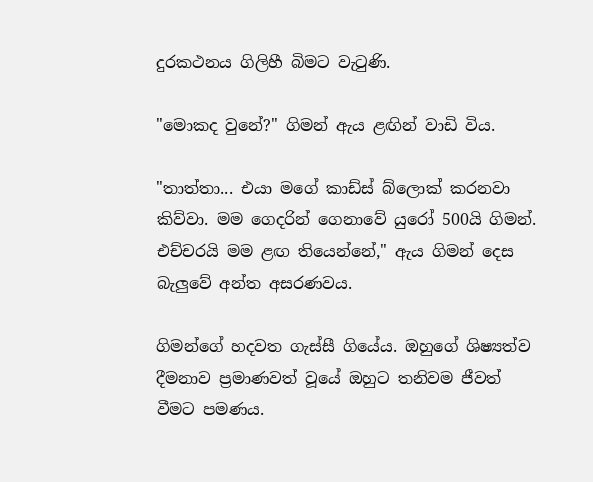දුරකථනය ගිලිහී බිමට වැටුණි.

"මොකද වුනේ?" ගිමන් ඇය ළඟින් වාඩි විය.

"තාත්තා... එයා මගේ කාඩ්ස් බ්ලොක් කරනවා කිව්වා. මම ගෙදරින් ගෙනාවේ යුරෝ 500යි ගිමන්. එච්චරයි මම ළඟ තියෙන්නේ," ඇය ගිමන් දෙස බැලුවේ අන්ත අසරණවය.

ගිමන්ගේ හදවත ගැස්සී ගියේය. ඔහුගේ ශිෂ්‍යත්ව දීමනාව ප්‍රමාණවත් වූයේ ඔහුට තනිවම ජීවත් වීමට පමණය.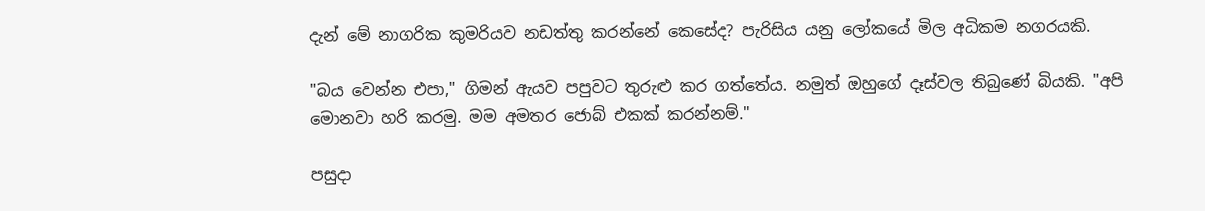දැන් මේ නාගරික කුමරියව නඩත්තු කරන්නේ කෙසේද? පැරිසිය යනු ලෝකයේ මිල අධිකම නගරයකි.

"බය වෙන්න එපා," ගිමන් ඇයව පපුවට තුරුළු කර ගත්තේය. නමුත් ඔහුගේ දෑස්වල තිබුණේ බියකි. "අපි මොනවා හරි කරමු. මම අමතර ජොබ් එකක් කරන්නම්."

පසුදා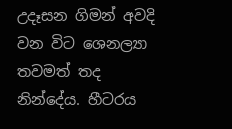උදෑසන ගිමන් අවදි වන විට ශෙනල්‍යා තවමත් තද නින්දේය. හීටරය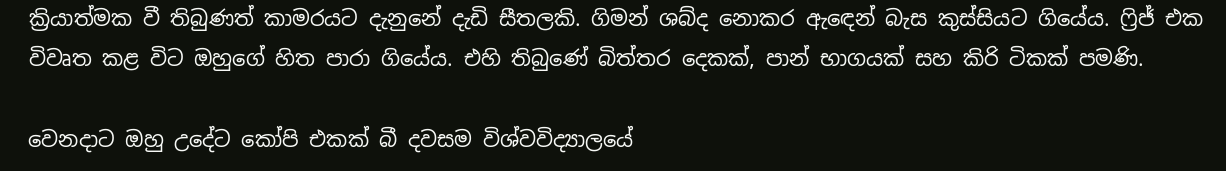ක්‍රියාත්මක වී තිබුණත් කාමරයට දැනුනේ දැඩි සීතලකි. ගිමන් ශබ්ද නොකර ඇඳෙන් බැස කුස්සියට ගියේය. ෆ්‍රිජ් එක විවෘත කළ විට ඔහුගේ හිත පාරා ගියේය. එහි තිබුණේ බිත්තර දෙකක්, පාන් භාගයක් සහ කිරි ටිකක් පමණි.

වෙනදාට ඔහු උදේට කෝපි එකක් බී දවසම විශ්වවිද්‍යාලයේ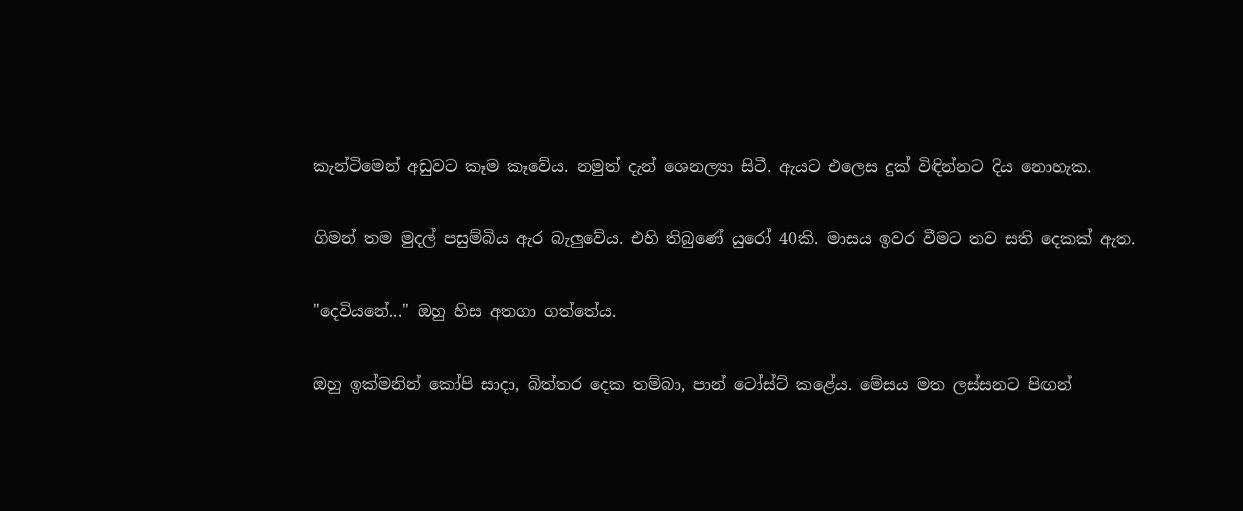කැන්ටිමෙන් අඩුවට කෑම කෑවේය. නමුත් දැන් ශෙනල්‍යා සිටී. ඇයට එලෙස දුක් විඳින්නට දිය නොහැක.

ගිමන් තම මුදල් පසුම්බිය ඇර බැලුවේය. එහි තිබුණේ යුරෝ 40කි. මාසය ඉවර වීමට තව සති දෙකක් ඇත.

"දෙවියනේ..." ඔහු හිස අතගා ගත්තේය.

ඔහු ඉක්මනින් කෝපි සාදා, බිත්තර දෙක තම්බා, පාන් ටෝස්ට් කළේය. මේසය මත ලස්සනට පිඟන්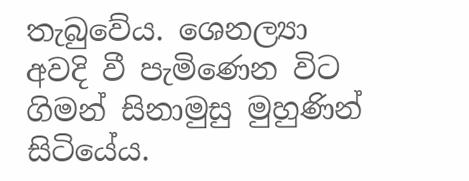තැබුවේය. ශෙනල්‍යා අවදි වී පැමිණෙන විට ගිමන් සිනාමුසු මුහුණින් සිටියේය.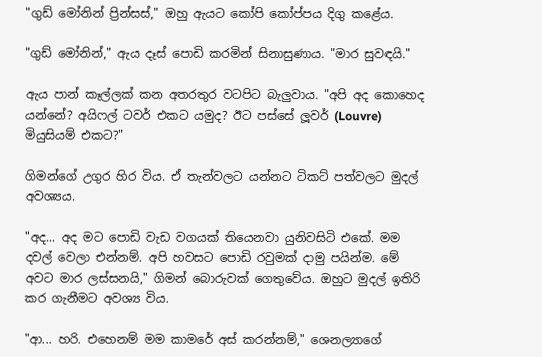"ගුඩ් මෝනින් ප්‍රින්සස්," ඔහු ඇයට කෝපි කෝප්පය දිගු කළේය.

"ගුඩ් මෝනින්," ඇය දෑස් පොඩි කරමින් සිනාසුණාය. "මාර සුවඳයි."

ඇය පාන් කෑල්ලක් කන අතරතුර වටපිට බැලුවාය. "අපි අද කොහෙද යන්නේ? අයිෆල් ටවර් එකට යමුද? ඊට පස්සේ ලූවර් (Louvre) මියුසියම් එකට?"

ගිමන්ගේ උගුර හිර විය. ඒ තැන්වලට යන්නට ටිකට් පත්වලට මුදල් අවශ්‍යය.

"අද... අද මට පොඩි වැඩ වගයක් තියෙනවා යුනිවසිටි එකේ. මම දවල් වෙලා එන්නම්. අපි හවසට පොඩි රවුමක් දාමු පයින්ම. මේ අවට මාර ලස්සනයි," ගිමන් බොරුවක් ගෙතුවේය. ඔහුට මුදල් ඉතිරි කර ගැනීමට අවශ්‍ය විය.

"ආ... හරි. එහෙනම් මම කාමරේ අස් කරන්නම්," ශෙනල්‍යාගේ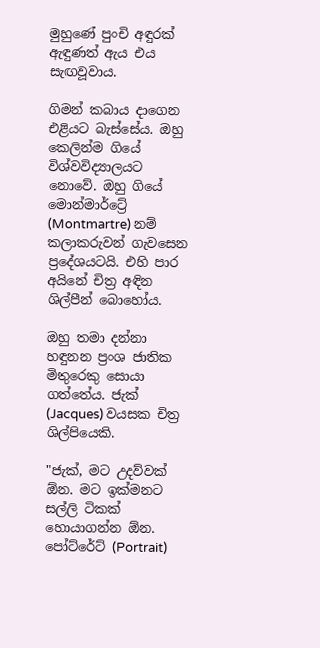මුහුණේ පුංචි අඳුරක් ඇඳුණත් ඇය එය සැඟවූවාය.

ගිමන් කබාය දාගෙන එළියට බැස්සේය. ඔහු කෙලින්ම ගියේ විශ්වවිද්‍යාලයට නොවේ. ඔහු ගියේ මොන්මාර්ට්‍රේ (Montmartre) නම් කලාකරුවන් ගැවසෙන ප්‍රදේශයටයි. එහි පාර අයිනේ චිත්‍ර අඳින ශිල්පීන් බොහෝය.

ඔහු තමා දන්නා හඳුනන ප්‍රංශ ජාතික මිතුරෙකු සොයා ගත්තේය. ජැක් (Jacques) වයසක චිත්‍ර ශිල්පියෙකි.

"ජැක්, මට උදව්වක් ඕන. මට ඉක්මනට සල්ලි ටිකක් හොයාගන්න ඕන. පෝට්රේට් (Portrait)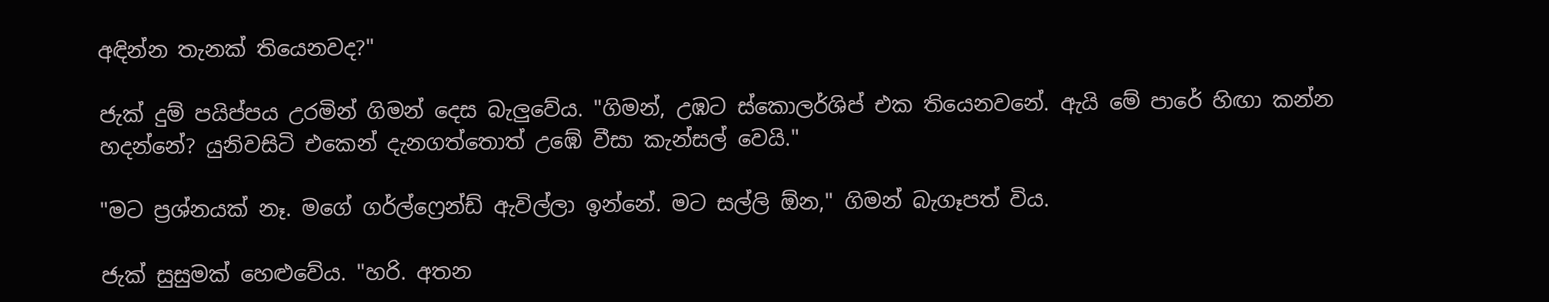අඳින්න තැනක් තියෙනවද?"

ජැක් දුම් පයිප්පය උරමින් ගිමන් දෙස බැලුවේය. "ගිමන්, උඹට ස්කොලර්ශිප් එක තියෙනවනේ. ඇයි මේ පාරේ හිඟා කන්න හදන්නේ? යුනිවසිටි එකෙන් දැනගත්තොත් උඹේ වීසා කැන්සල් වෙයි."

"මට ප්‍රශ්නයක් නෑ. මගේ ගර්ල්ෆ්‍රෙන්ඩ් ඇවිල්ලා ඉන්නේ. මට සල්ලි ඕන," ගිමන් බැගෑපත් විය.

ජැක් සුසුමක් හෙළුවේය. "හරි. අතන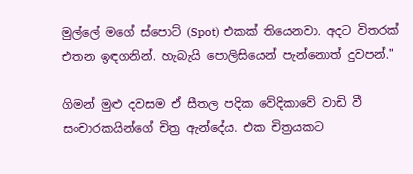මුල්ලේ මගේ ස්පොට් (Spot) එකක් තියෙනවා. අදට විතරක් එතන ඉඳගනින්. හැබැයි පොලිසියෙන් පැන්නොත් දුවපන්."

ගිමන් මුළු දවසම ඒ සීතල පදික වේදිකාවේ වාඩි වී සංචාරකයින්ගේ චිත්‍ර ඇන්දේය. එක චිත්‍රයකට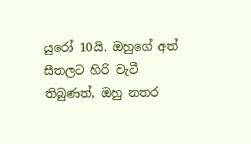යුරෝ 10යි. ඔහුගේ අත් සීතලට හිරි වැටී තිබුණත්, ඔහු නතර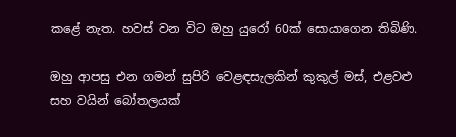කළේ නැත. හවස් වන විට ඔහු යුරෝ 60ක් සොයාගෙන තිබිණි.

ඔහු ආපසු එන ගමන් සුපිරි වෙළඳසැලකින් කුකුල් මස්, එළවළු සහ වයින් බෝතලයක්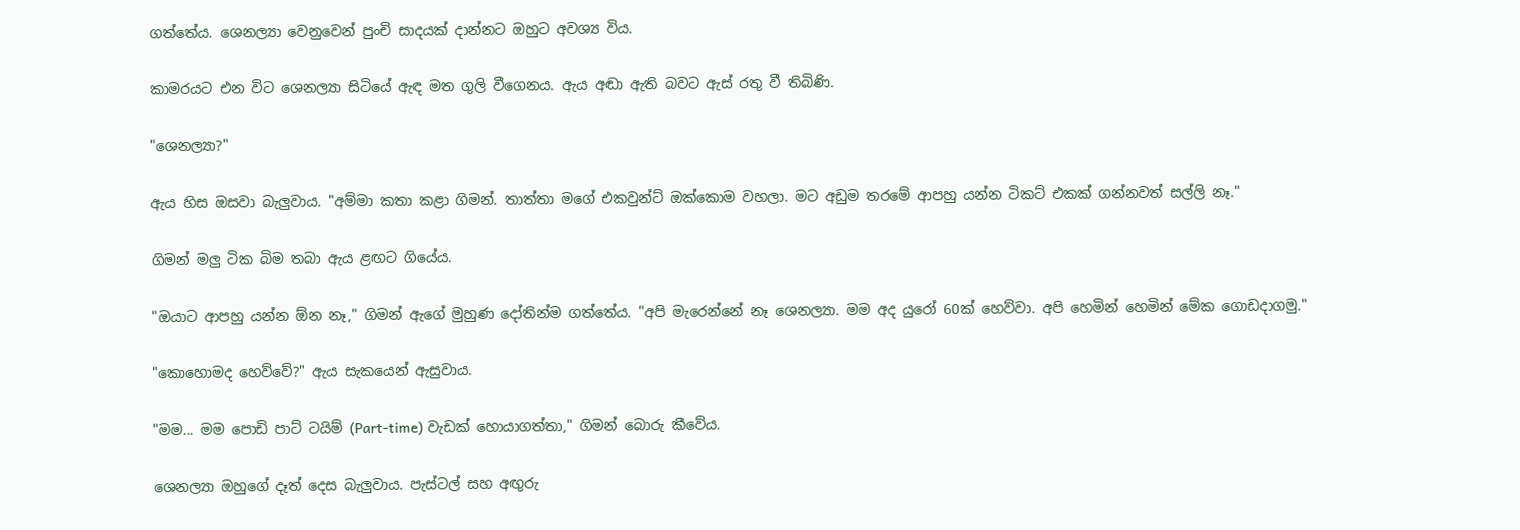ගත්තේය. ශෙනල්‍යා වෙනුවෙන් පුංචි සාදයක් දාන්නට ඔහුට අවශ්‍ය විය.

කාමරයට එන විට ශෙනල්‍යා සිටියේ ඇඳ මත ගුලි වීගෙනය. ඇය අඬා ඇති බවට ඇස් රතු වී තිබිණි.

"ශෙනල්‍යා?"

ඇය හිස ඔසවා බැලුවාය. "අම්මා කතා කළා ගිමන්. තාත්තා මගේ එකවුන්ට් ඔක්කොම වහලා. මට අඩුම තරමේ ආපහු යන්න ටිකට් එකක් ගන්නවත් සල්ලි නෑ."

ගිමන් මලු ටික බිම තබා ඇය ළඟට ගියේය.

"ඔයාට ආපහු යන්න ඕන නෑ," ගිමන් ඇගේ මුහුණ දෝතින්ම ගත්තේය. "අපි මැරෙන්නේ නෑ ශෙනල්‍යා. මම අද යුරෝ 60ක් හෙව්වා. අපි හෙමින් හෙමින් මේක ගොඩදාගමු."

"කොහොමද හෙව්වේ?" ඇය සැකයෙන් ඇසුවාය.

"මම... මම පොඩි පාට් ටයිම් (Part-time) වැඩක් හොයාගත්තා," ගිමන් බොරු කීවේය.

ශෙනල්‍යා ඔහුගේ දෑත් දෙස බැලුවාය. පැස්ටල් සහ අඟුරු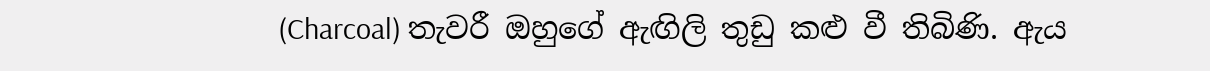(Charcoal) තැවරී ඔහුගේ ඇඟිලි තුඩු කළු වී තිබිණි. ඇය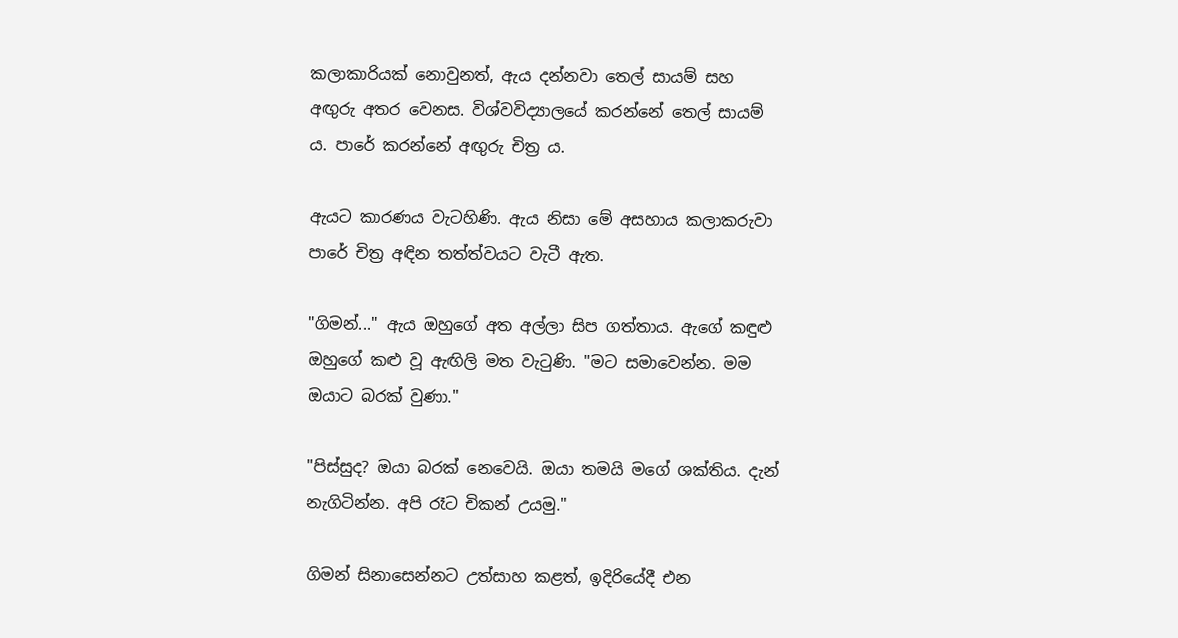කලාකාරියක් නොවුනත්, ඇය දන්නවා තෙල් සායම් සහ අඟුරු අතර වෙනස. විශ්වවිද්‍යාලයේ කරන්නේ තෙල් සායම් ය. පාරේ කරන්නේ අඟුරු චිත්‍ර ය.

ඇයට කාරණය වැටහිණි. ඇය නිසා මේ අසහාය කලාකරුවා පාරේ චිත්‍ර අඳින තත්ත්වයට වැටී ඇත.

"ගිමන්..." ඇය ඔහුගේ අත අල්ලා සිප ගත්තාය. ඇගේ කඳුළු ඔහුගේ කළු වූ ඇඟිලි මත වැටුණි. "මට සමාවෙන්න. මම ඔයාට බරක් වුණා."

"පිස්සුද? ඔයා බරක් නෙවෙයි. ඔයා තමයි මගේ ශක්තිය. දැන් නැගිටින්න. අපි රෑට චිකන් උයමු."

ගිමන් සිනාසෙන්නට උත්සාහ කළත්, ඉදිරියේදී එන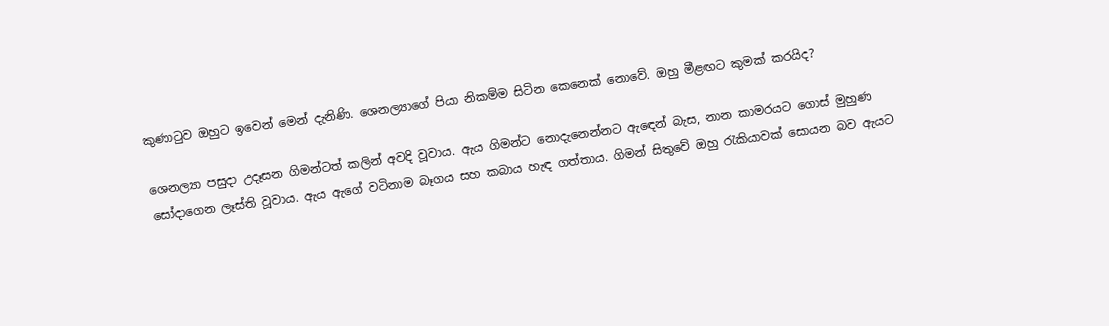කුණාටුව ඔහුට ඉවෙන් මෙන් දැනිණි. ශෙනල්‍යාගේ පියා නිකම්ම සිටින කෙනෙක් නොවේ. ඔහු මීළඟට කුමක් කරයිද?

ශෙනල්‍යා පසුදා උදෑසන ගිමන්ටත් කලින් අවදි වූවාය. ඇය ගිමන්ට නොදැනෙන්නට ඇඳෙන් බැස, නාන කාමරයට ගොස් මුහුණ සෝදාගෙන ලෑස්ති වූවාය. ඇය ඇගේ වටිනාම බෑගය සහ කබාය හැඳ ගත්තාය. ගිමන් සිතුවේ ඔහු රැකියාවක් සොයන බව ඇයට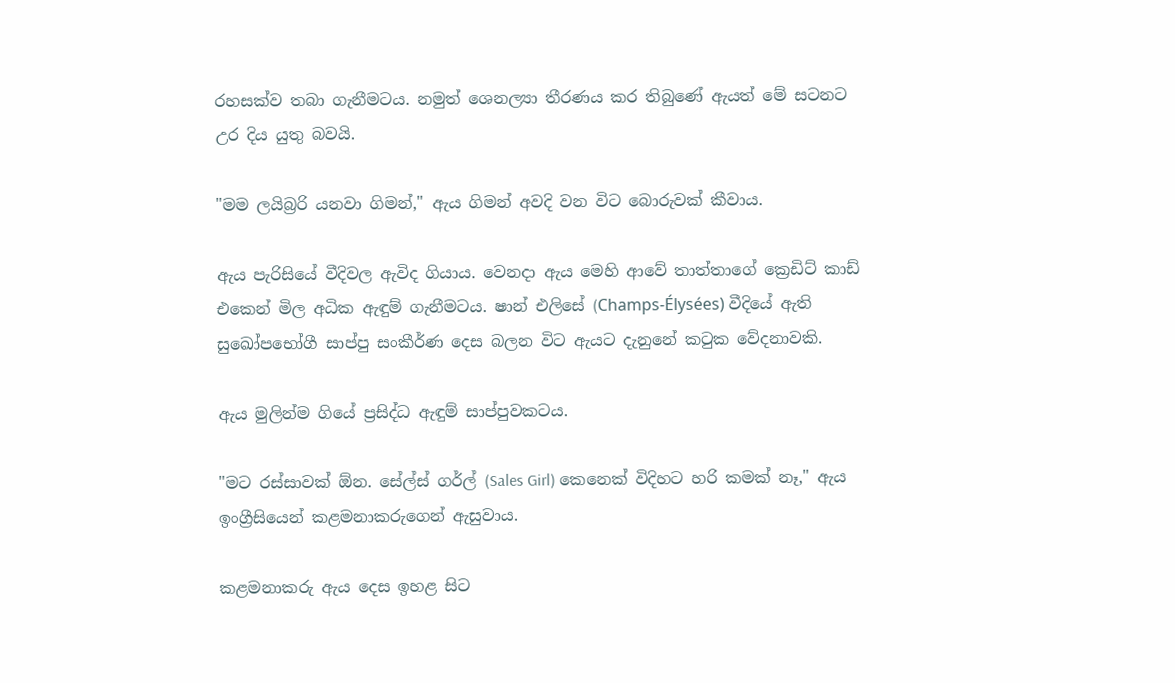රහසක්ව තබා ගැනීමටය. නමුත් ශෙනල්‍යා තීරණය කර තිබුණේ ඇයත් මේ සටනට උර දිය යුතු බවයි.

"මම ලයිබ්‍රරි යනවා ගිමන්," ඇය ගිමන් අවදි වන විට බොරුවක් කීවාය.

ඇය පැරිසියේ වීදිවල ඇවිද ගියාය. වෙනදා ඇය මෙහි ආවේ තාත්තාගේ ක්‍රෙඩිට් කාඩ් එකෙන් මිල අධික ඇඳුම් ගැනීමටය. ෂාන් එලිසේ (Champs-Élysées) වීදියේ ඇති සුඛෝපභෝගී සාප්පු සංකීර්ණ දෙස බලන විට ඇයට දැනුනේ කටුක වේදනාවකි.

ඇය මුලින්ම ගියේ ප්‍රසිද්ධ ඇඳුම් සාප්පුවකටය.

"මට රස්සාවක් ඕන. සේල්ස් ගර්ල් (Sales Girl) කෙනෙක් විදිහට හරි කමක් නෑ," ඇය ඉංග්‍රීසියෙන් කළමනාකරුගෙන් ඇසුවාය.

කළමනාකරු ඇය දෙස ඉහළ සිට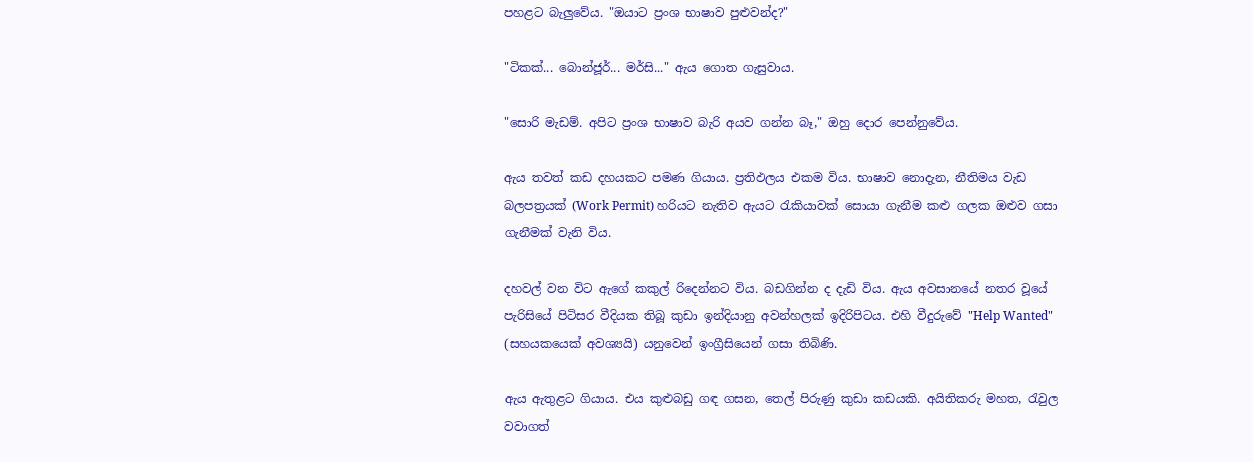පහළට බැලුවේය. "ඔයාට ප්‍රංශ භාෂාව පුළුවන්ද?"

"ටිකක්... බොන්ජූර්... මර්සි..." ඇය ගොත ගැසුවාය.

"සොරි මැඩම්. අපිට ප්‍රංශ භාෂාව බැරි අයව ගන්න බෑ," ඔහු දොර පෙන්නුවේය.

ඇය තවත් කඩ දහයකට පමණ ගියාය. ප්‍රතිඵලය එකම විය. භාෂාව නොදැන, නීතිමය වැඩ බලපත්‍රයක් (Work Permit) හරියට නැතිව ඇයට රැකියාවක් සොයා ගැනීම කළු ගලක ඔළුව ගසා ගැනීමක් වැනි විය.

දහවල් වන විට ඇගේ කකුල් රිදෙන්නට විය. බඩගින්න ද දැඩි විය. ඇය අවසානයේ නතර වූයේ පැරිසියේ පිටිසර වීදියක තිබූ කුඩා ඉන්දියානු අවන්හලක් ඉදිරිපිටය. එහි වීදුරුවේ "Help Wanted" (සහයකයෙක් අවශ්‍යයි) යනුවෙන් ඉංග්‍රීසියෙන් ගසා තිබිණි.

ඇය ඇතුළට ගියාය. එය කුළුබඩු ගඳ ගසන, තෙල් පිරුණු කුඩා කඩයකි. අයිතිකරු මහත, රැවුල වවාගත්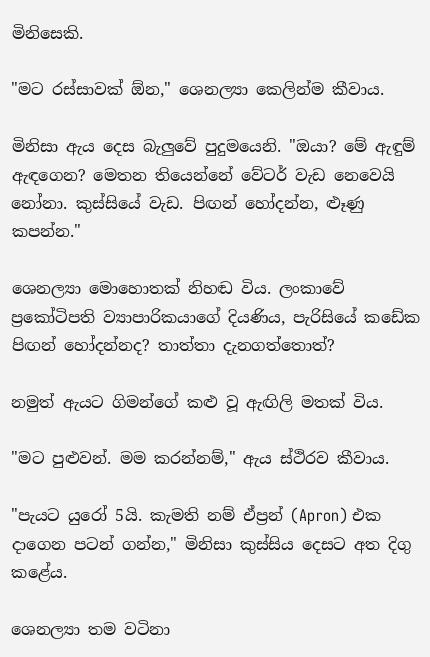මිනිසෙකි.

"මට රස්සාවක් ඕන," ශෙනල්‍යා කෙලින්ම කීවාය.

මිනිසා ඇය දෙස බැලුවේ පුදුමයෙනි. "ඔයා? මේ ඇඳුම් ඇඳගෙන? මෙතන තියෙන්නේ වේටර් වැඩ නෙවෙයි නෝනා. කුස්සියේ වැඩ. පිඟන් හෝදන්න, ළූණු කපන්න."

ශෙනල්‍යා මොහොතක් නිහඬ විය. ලංකාවේ ප්‍රකෝටිපති ව්‍යාපාරිකයාගේ දියණිය, පැරිසියේ කඩේක පිඟන් හෝදන්නද? තාත්තා දැනගත්තොත්?

නමුත් ඇයට ගිමන්ගේ කළු වූ ඇඟිලි මතක් විය.

"මට පුළුවන්. මම කරන්නම්," ඇය ස්ථිරව කීවාය.

"පැයට යුරෝ 5යි. කැමති නම් ඒප්‍රන් (Apron) එක දාගෙන පටන් ගන්න," මිනිසා කුස්සිය දෙසට අත දිගු කළේය.

ශෙනල්‍යා තම වටිනා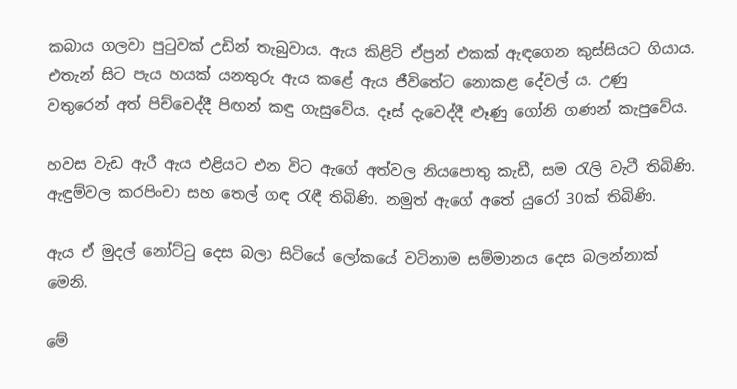කබාය ගලවා පුටුවක් උඩින් තැබුවාය. ඇය කිළිටි ඒප්‍රන් එකක් ඇඳගෙන කුස්සියට ගියාය. එතැන් සිට පැය හයක් යනතුරු ඇය කළේ ඇය ජීවිතේට නොකළ දේවල් ය. උණු වතුරෙන් අත් පිච්චෙද්දී පිඟන් කඳු ගැසුවේය. දෑස් දැවෙද්දී ළූණු ගෝනි ගණන් කැපුවේය.

හවස වැඩ ඇරී ඇය එළියට එන විට ඇගේ අත්වල නියපොතු කැඩී, සම රැලි වැටී තිබිණි. ඇඳුම්වල කරපිංචා සහ තෙල් ගඳ රැඳී තිබිණි. නමුත් ඇගේ අතේ යුරෝ 30ක් තිබිණි.

ඇය ඒ මුදල් නෝට්ටු දෙස බලා සිටියේ ලෝකයේ වටිනාම සම්මානය දෙස බලන්නාක් මෙනි.

මේ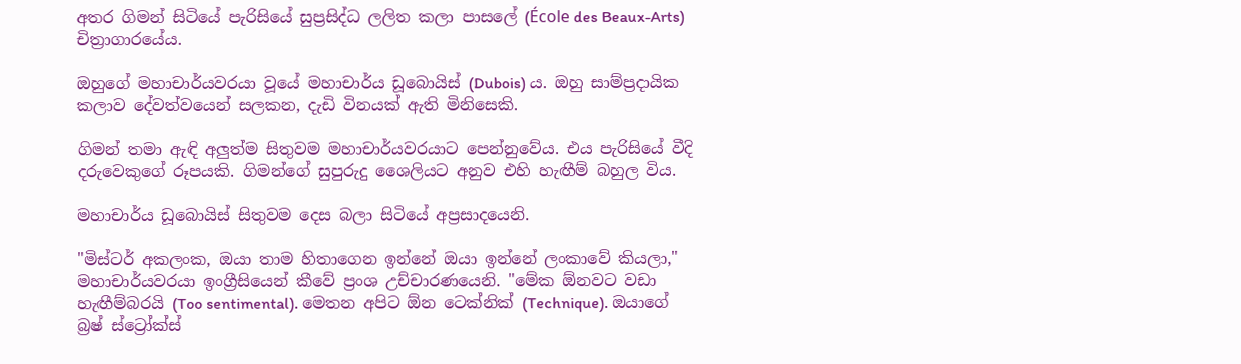අතර ගිමන් සිටියේ පැරිසියේ සුප්‍රසිද්ධ ලලිත කලා පාසලේ (École des Beaux-Arts) චිත්‍රාගාරයේය.

ඔහුගේ මහාචාර්යවරයා වූයේ මහාචාර්ය ඩූබොයිස් (Dubois) ය. ඔහු සාම්ප්‍රදායික කලාව දේවත්වයෙන් සලකන, දැඩි විනයක් ඇති මිනිසෙකි.

ගිමන් තමා ඇඳි අලුත්ම සිතුවම මහාචාර්යවරයාට පෙන්නුවේය. එය පැරිසියේ වීදි දරුවෙකුගේ රූපයකි. ගිමන්ගේ සුපුරුදු ශෛලියට අනුව එහි හැඟීම් බහුල විය.

මහාචාර්ය ඩූබොයිස් සිතුවම දෙස බලා සිටියේ අප්‍රසාදයෙනි.

"මිස්ටර් අකලංක, ඔයා තාම හිතාගෙන ඉන්නේ ඔයා ඉන්නේ ලංකාවේ කියලා," මහාචාර්යවරයා ඉංග්‍රීසියෙන් කීවේ ප්‍රංශ උච්චාරණයෙනි. "මේක ඕනවට වඩා හැඟීම්බරයි (Too sentimental). මෙතන අපිට ඕන ටෙක්නික් (Technique). ඔයාගේ බ්‍රෂ් ස්ට්‍රෝක්ස්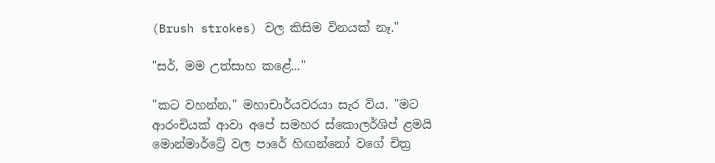(Brush strokes) වල කිසිම විනයක් නෑ."

"සර්, මම උත්සාහ කළේ..."

"කට වහන්න," මහාචාර්යවරයා සැර විය. "මට ආරංචියක් ආවා අපේ සමහර ස්කොලර්ශිප් ළමයි මොන්මාර්ට්‍රේ වල පාරේ හිඟන්නෝ වගේ චිත්‍ර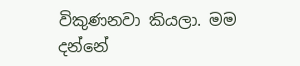විකුණනවා කියලා. මම දන්නේ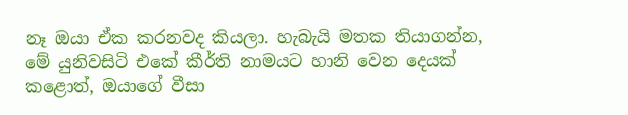නෑ ඔයා ඒක කරනවද කියලා. හැබැයි මතක තියාගන්න, මේ යුනිවසිටි එකේ කීර්ති නාමයට හානි වෙන දෙයක් කළොත්, ඔයාගේ වීසා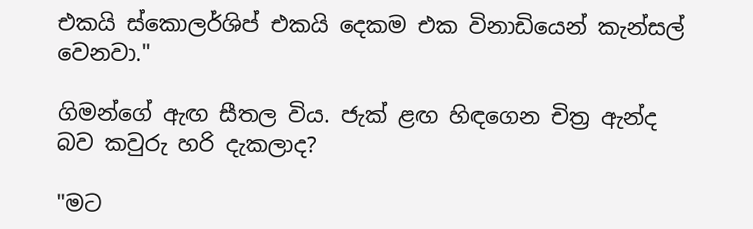එකයි ස්කොලර්ශිප් එකයි දෙකම එක විනාඩියෙන් කැන්සල් වෙනවා."

ගිමන්ගේ ඇඟ සීතල විය. ජැක් ළඟ හිඳගෙන චිත්‍ර ඇන්ද බව කවුරු හරි දැකලාද?

"මට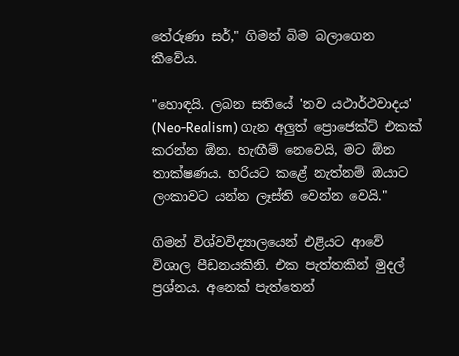තේරුණා සර්," ගිමන් බිම බලාගෙන කීවේය.

"හොඳයි. ලබන සතියේ 'නව යථාර්ථවාදය' (Neo-Realism) ගැන අලුත් ප්‍රොජෙක්ට් එකක් කරන්න ඕන. හැඟීම් නෙවෙයි, මට ඕන තාක්ෂණය. හරියට කළේ නැත්නම් ඔයාට ලංකාවට යන්න ලෑස්ති වෙන්න වෙයි."

ගිමන් විශ්වවිද්‍යාලයෙන් එළියට ආවේ විශාල පීඩනයකිනි. එක පැත්තකින් මුදල් ප්‍රශ්නය. අනෙක් පැත්තෙන්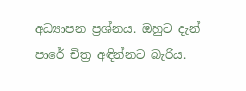අධ්‍යාපන ප්‍රශ්නය. ඔහුට දැන් පාරේ චිත්‍ර අඳින්නට බැරිය.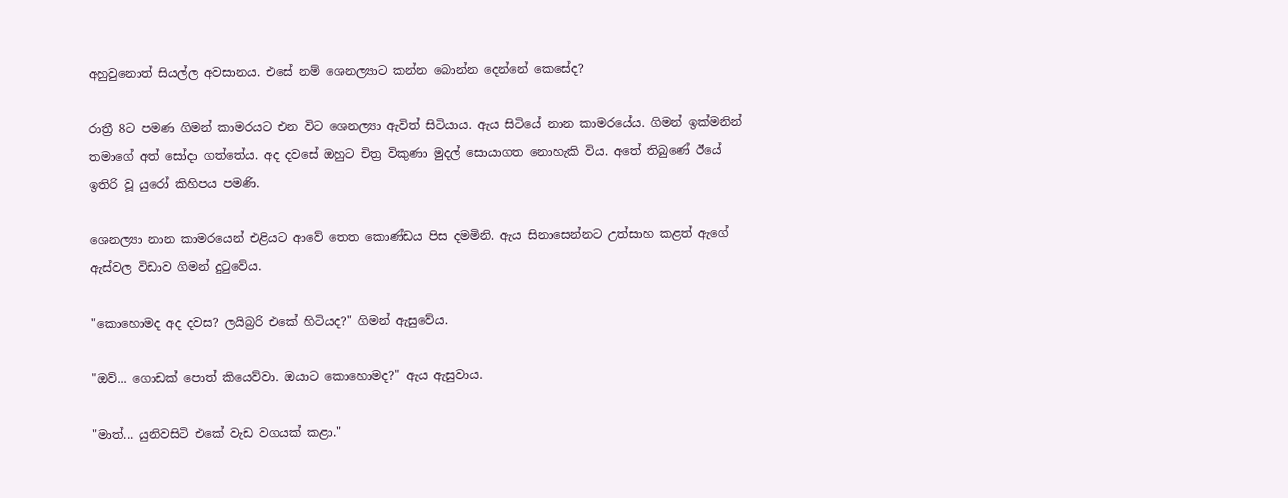අහුවුනොත් සියල්ල අවසානය. එසේ නම් ශෙනල්‍යාට කන්න බොන්න දෙන්නේ කෙසේද?

රාත්‍රී 8ට පමණ ගිමන් කාමරයට එන විට ශෙනල්‍යා ඇවිත් සිටියාය. ඇය සිටියේ නාන කාමරයේය. ගිමන් ඉක්මනින් තමාගේ අත් සෝදා ගත්තේය. අද දවසේ ඔහුට චිත්‍ර විකුණා මුදල් සොයාගත නොහැකි විය. අතේ තිබුණේ ඊයේ ඉතිරි වූ යුරෝ කිහිපය පමණි.

ශෙනල්‍යා නාන කාමරයෙන් එළියට ආවේ තෙත කොණ්ඩය පිස දමමිනි. ඇය සිනාසෙන්නට උත්සාහ කළත් ඇගේ ඇස්වල විඩාව ගිමන් දුටුවේය.

"කොහොමද අද දවස? ලයිබ්‍රරි එකේ හිටියද?" ගිමන් ඇසුවේය.

"ඔව්... ගොඩක් පොත් කියෙව්වා. ඔයාට කොහොමද?" ඇය ඇසුවාය.

"මාත්... යුනිවසිටි එකේ වැඩ වගයක් කළා."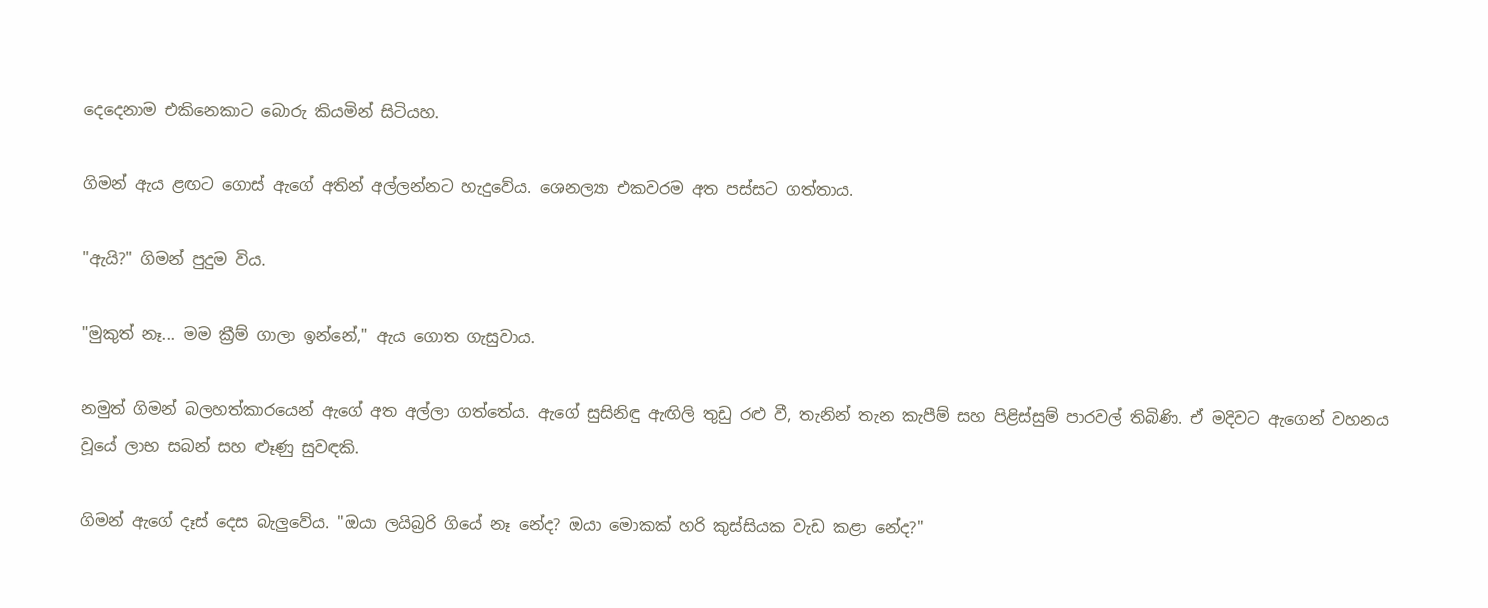දෙදෙනාම එකිනෙකාට බොරු කියමින් සිටියහ.

ගිමන් ඇය ළඟට ගොස් ඇගේ අතින් අල්ලන්නට හැදුවේය. ශෙනල්‍යා එකවරම අත පස්සට ගත්තාය.

"ඇයි?" ගිමන් පුදුම විය.

"මුකුත් නෑ... මම ක්‍රීම් ගාලා ඉන්නේ," ඇය ගොත ගැසුවාය.

නමුත් ගිමන් බලහත්කාරයෙන් ඇගේ අත අල්ලා ගත්තේය. ඇගේ සුසිනිඳු ඇඟිලි තුඩු රළු වී, තැනින් තැන කැපීම් සහ පිළිස්සුම් පාරවල් තිබිණි. ඒ මදිවට ඇගෙන් වහනය වූයේ ලාභ සබන් සහ ළූණු සුවඳකි.

ගිමන් ඇගේ දෑස් දෙස බැලුවේය. "ඔයා ලයිබ්‍රරි ගියේ නෑ නේද? ඔයා මොකක් හරි කුස්සියක වැඩ කළා නේද?"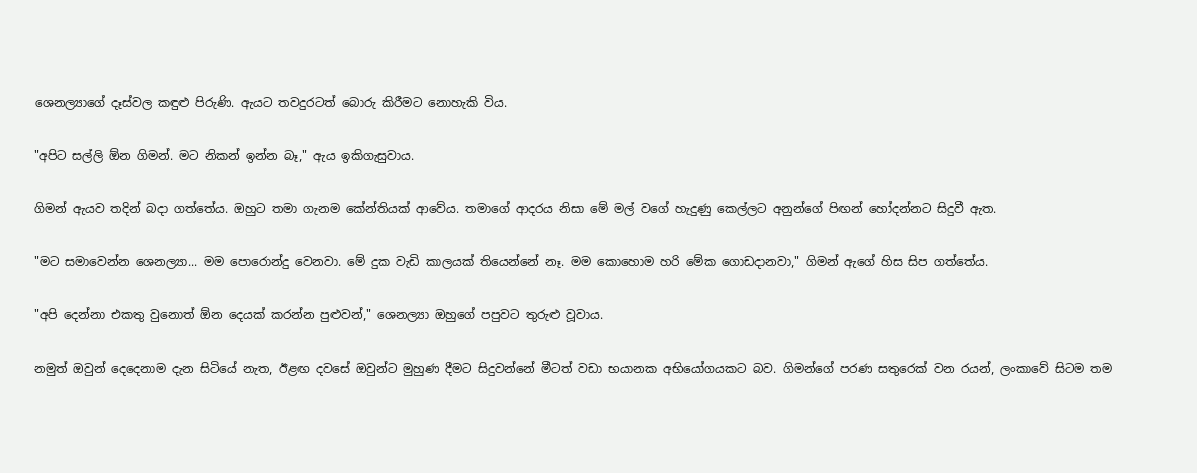ශෙනල්‍යාගේ දෑස්වල කඳුළු පිරුණි. ඇයට තවදුරටත් බොරු කිරීමට නොහැකි විය.

"අපිට සල්ලි ඕන ගිමන්. මට නිකන් ඉන්න බෑ," ඇය ඉකිගැසුවාය.

ගිමන් ඇයව තදින් බදා ගත්තේය. ඔහුට තමා ගැනම කේන්තියක් ආවේය. තමාගේ ආදරය නිසා මේ මල් වගේ හැදුණු කෙල්ලට අනුන්ගේ පිඟන් හෝදන්නට සිදුවී ඇත.

"මට සමාවෙන්න ශෙනල්‍යා... මම පොරොන්දු වෙනවා. මේ දුක වැඩි කාලයක් තියෙන්නේ නෑ. මම කොහොම හරි මේක ගොඩදානවා," ගිමන් ඇගේ හිස සිප ගත්තේය.

"අපි දෙන්නා එකතු වුනොත් ඕන දෙයක් කරන්න පුළුවන්," ශෙනල්‍යා ඔහුගේ පපුවට තුරුළු වූවාය.

නමුත් ඔවුන් දෙදෙනාම දැන සිටියේ නැත, ඊළඟ දවසේ ඔවුන්ට මුහුණ දීමට සිදුවන්නේ මීටත් වඩා භයානක අභියෝගයකට බව. ගිමන්ගේ පරණ සතුරෙක් වන රයන්, ලංකාවේ සිටම තම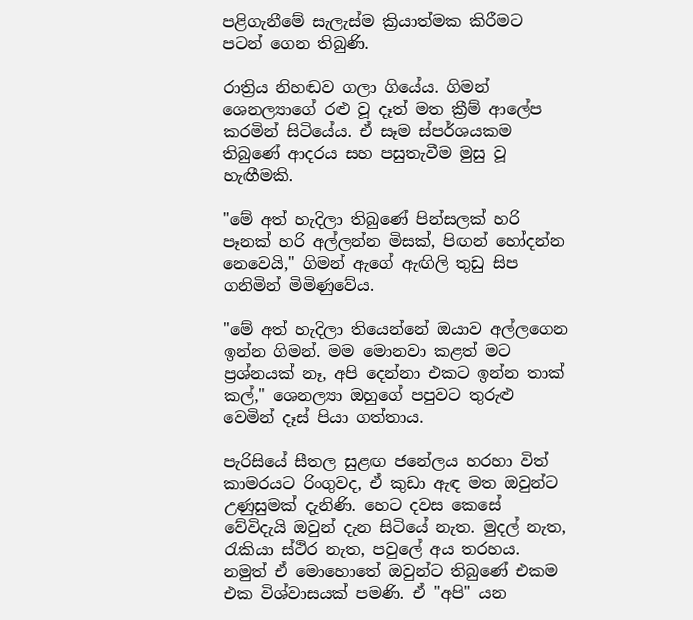පළිගැනීමේ සැලැස්ම ක්‍රියාත්මක කිරීමට පටන් ගෙන තිබුණි.

රාත්‍රිය නිහඬව ගලා ගියේය. ගිමන් ශෙනල්‍යාගේ රළු වූ දෑත් මත ක්‍රීම් ආලේප කරමින් සිටියේය. ඒ සෑම ස්පර්ශයකම තිබුණේ ආදරය සහ පසුතැවීම මුසු වූ හැඟීමකි.

"මේ අත් හැදිලා තිබුණේ පින්සලක් හරි පෑනක් හරි අල්ලන්න මිසක්, පිඟන් හෝදන්න නෙවෙයි," ගිමන් ඇගේ ඇඟිලි තුඩු සිප ගනිමින් මිමිණුවේය.

"මේ අත් හැදිලා තියෙන්නේ ඔයාව අල්ලගෙන ඉන්න ගිමන්. මම මොනවා කළත් මට ප්‍රශ්නයක් නෑ, අපි දෙන්නා එකට ඉන්න තාක් කල්," ශෙනල්‍යා ඔහුගේ පපුවට තුරුළු වෙමින් දෑස් පියා ගත්තාය.

පැරිසියේ සීතල සුළඟ ජනේලය හරහා විත් කාමරයට රිංගුවද, ඒ කුඩා ඇඳ මත ඔවුන්ට උණුසුමක් දැනිණි. හෙට දවස කෙසේ වේවිදැයි ඔවුන් දැන සිටියේ නැත. මුදල් නැත, රැකියා ස්ථිර නැත, පවුලේ අය තරහය. නමුත් ඒ මොහොතේ ඔවුන්ට තිබුණේ එකම එක විශ්වාසයක් පමණි. ඒ "අපි" යන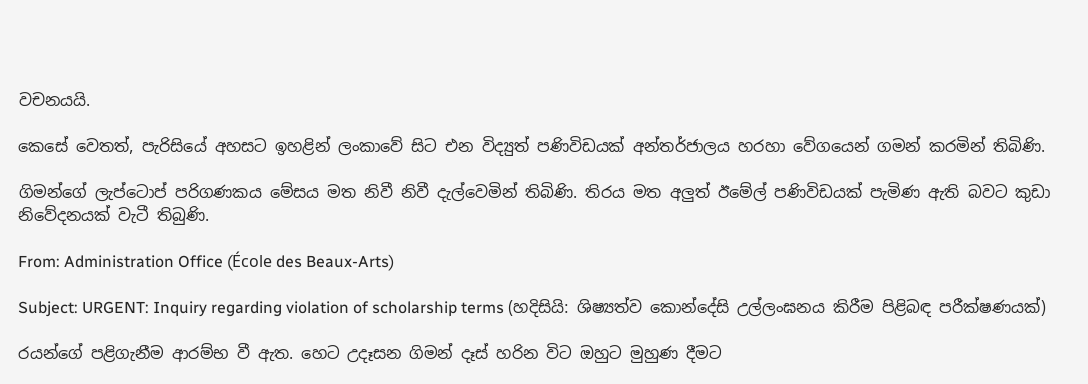වචනයයි.

කෙසේ වෙතත්, පැරිසියේ අහසට ඉහළින් ලංකාවේ සිට එන විද්‍යුත් පණිවිඩයක් අන්තර්ජාලය හරහා වේගයෙන් ගමන් කරමින් තිබිණි.

ගිමන්ගේ ලැප්ටොප් පරිගණකය මේසය මත නිවී නිවී දැල්වෙමින් තිබිණි. තිරය මත අලුත් ඊමේල් පණිවිඩයක් පැමිණ ඇති බවට කුඩා නිවේදනයක් වැටී තිබුණි.

From: Administration Office (École des Beaux-Arts)

Subject: URGENT: Inquiry regarding violation of scholarship terms (හදිසියි: ශිෂ්‍යත්ව කොන්දේසි උල්ලංඝනය කිරීම පිළිබඳ පරීක්ෂණයක්)

රයන්ගේ පළිගැනීම ආරම්භ වී ඇත. හෙට උදෑසන ගිමන් දෑස් හරින විට ඔහුට මුහුණ දීමට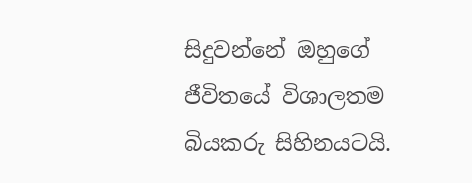සිදුවන්නේ ඔහුගේ ජීවිතයේ විශාලතම බියකරු සිහිනයටයි.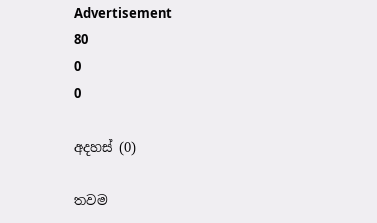Advertisement
80
0
0

අදහස් (0)

තවම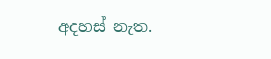අදහස් නැත.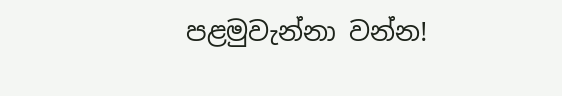පළමුවැන්නා වන්න!